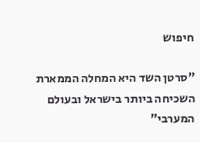חיפוש

"סרטן השד היא המחלה הממארת השכיחה ביותר בישראל ובעולם המערבי"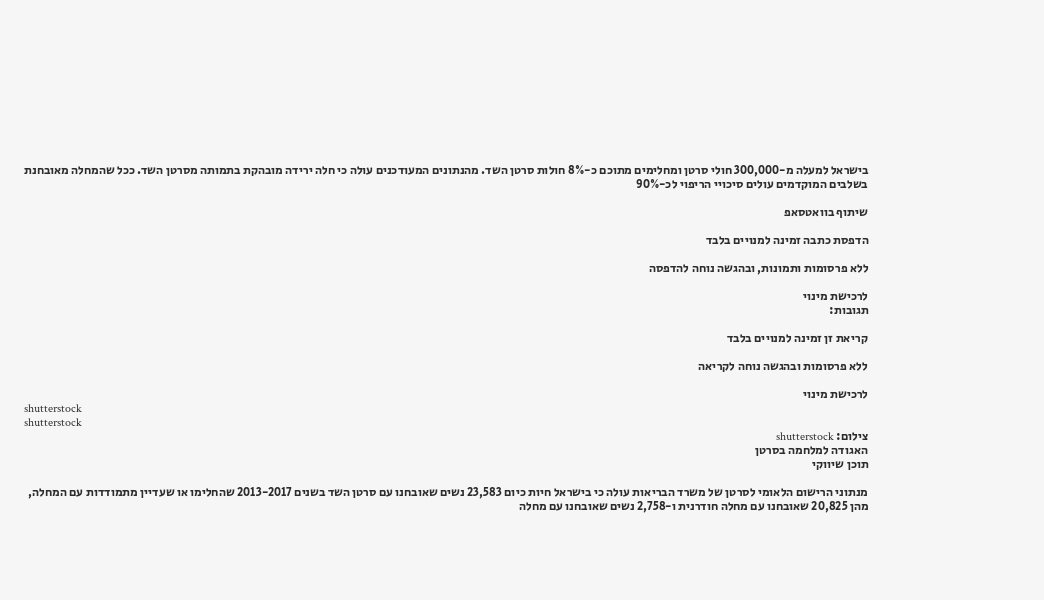בישראל למעלה מ-300,000 חולי סרטן ומחלימים מתוכם כ-8% חולות סרטן השד. מהנתונים המעודכנים עולה כי חלה ירידה מובהקת בתמותה מסרטן השד. ככל שהמחלה מאובחנת בשלבים המוקדמים עולים סיכויי הריפוי לכ-90%

שיתוף בוואטסאפ

הדפסת כתבה זמינה למנויים בלבד

ללא פרסומות ותמונות, ובהגשה נוחה להדפסה

לרכישת מינוי
תגובות:

קריאת זן זמינה למנויים בלבד

ללא פרסומות ובהגשה נוחה לקריאה

לרכישת מינוי
shutterstock
shutterstock
צילום: shutterstock
האגודה למלחמה בסרטן
תוכן שיווקי

מנתוני הרישום הלאומי לסרטן של משרד הבריאות עולה כי בישראל חיות כיום 23,583 נשים שאובחנו עם סרטן השד בשנים 2013-2017 שהחלימו או שעדיין מתמודדות עם המחלה, מהן 20,825 שאובחנו עם מחלה חודרנית ו-2,758 נשים שאובחנו עם מחלה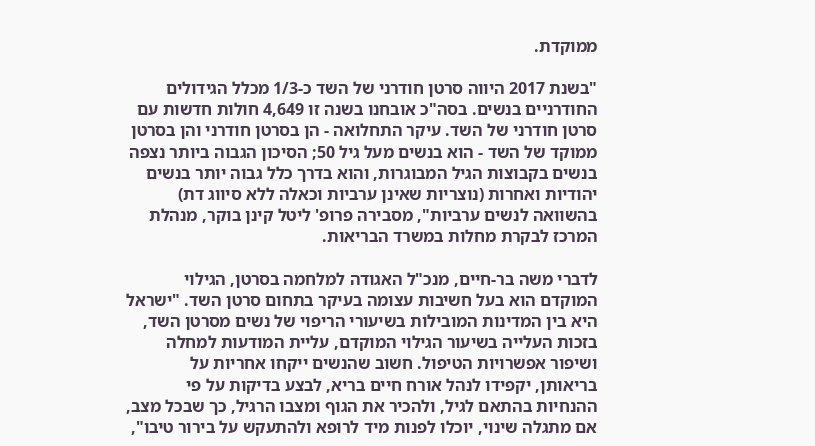ממוקדת.

"בשנת 2017 היווה סרטן חודרני של השד כ-1/3 מכלל הגידולים החודרניים בנשים. בסה"כ אובחנו בשנה זו 4,649 חולות חדשות עם סרטן חודרני של השד. עיקר התחלואה - הן בסרטן חודרני והן בסרטן ממוקד של השד - הוא בנשים מעל גיל 50; הסיכון הגבוה ביותר נצפה בנשים בקבוצות הגיל המבוגרות, והוא בדרך כלל גבוה יותר בנשים יהודיות ואחרות (נוצריות שאינן ערביות וכאלה ללא סיווג דת) בהשוואה לנשים ערביות", מסבירה פרופ' ליטל קינן בוקר, מנהלת המרכז לבקרת מחלות במשרד הבריאות.

לדברי משה בר-חיים, מנכ"ל האגודה למלחמה בסרטן, הגילוי המוקדם הוא בעל חשיבות עצומה בעיקר בתחום סרטן השד. "ישראל היא בין המדינות המובילות בשיעורי הריפוי של נשים מסרטן השד, בזכות העלייה בשיעור הגילוי המוקדם, עליית המודעות למחלה ושיפור אפשרויות הטיפול. חשוב שהנשים ייקחו אחריות על בריאותן, יקפידו לנהל אורח חיים בריא, לבצע בדיקות על פי ההנחיות בהתאם לגיל, ולהכיר את הגוף ומצבו הרגיל, כך שבכל מצב, אם מתגלה שינוי, יוכלו לפנות מיד לרופא ולהתעקש על בירור טיבו",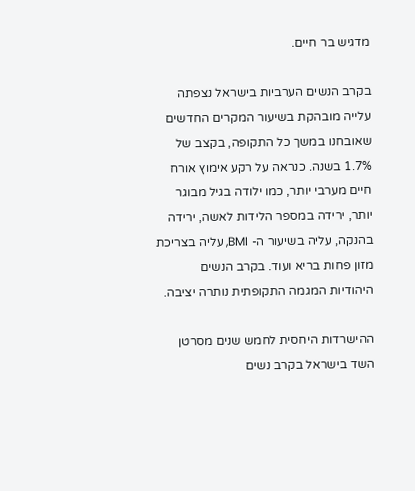מדגיש בר חיים.

בקרב הנשים הערביות בישראל נצפתה עלייה מובהקת בשיעור המקרים החדשים שאובחנו במשך כל התקופה, בקצב של 1.7% בשנה. כנראה על רקע אימוץ אורח חיים מערבי יותר, כמו ילודה בגיל מבוגר יותר, ירידה במספר הלידות לאשה, ירידה בהנקה, עליה בשיעור ה- BMI, עליה בצריכת מזון פחות בריא ועוד. בקרב הנשים היהודיות המגמה התקופתית נותרה יציבה.

ההישרדות היחסית לחמש שנים מסרטן השד בישראל בקרב נשים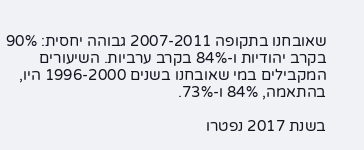שאובחנו בתקופה 2007-2011 גבוהה יחסית: 90% בקרב יהודיות ו-84% בקרב ערביות. השיעורים המקבילים במי שאובחנו בשנים 1996-2000 היו, בהתאמה, 84% ו-73%.

בשנת 2017 נפטרו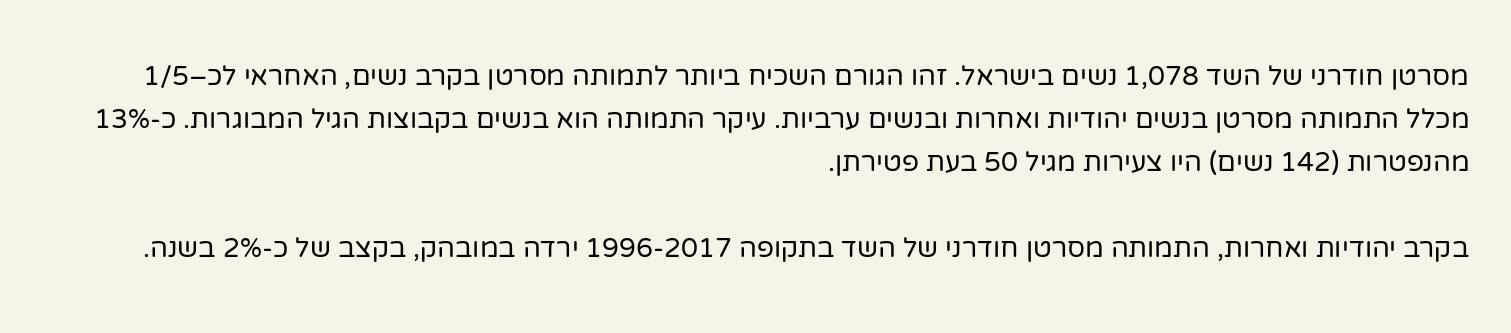מסרטן חודרני של השד 1,078 נשים בישראל. זהו הגורם השכיח ביותר לתמותה מסרטן בקרב נשים, האחראי לכ–1/5 מכלל התמותה מסרטן בנשים יהודיות ואחרות ובנשים ערביות. עיקר התמותה הוא בנשים בקבוצות הגיל המבוגרות. כ-13% מהנפטרות (142 נשים) היו צעירות מגיל 50 בעת פטירתן.

בקרב יהודיות ואחרות, התמותה מסרטן חודרני של השד בתקופה 1996-2017 ירדה במובהק, בקצב של כ-2% בשנה.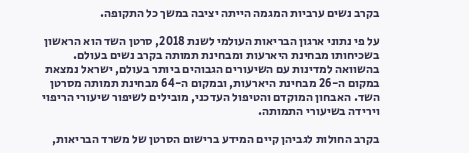בקרב נשים ערביות המגמה הייתה יציבה במשך כל התקופה.

על פי נתוני ארגון הבריאות העולמי לשנת 2018, סרטן השד הוא הראשון בשכיחותו מבחינת היארעות ומבחינת תמותה בקרב נשים בעולם. בהשוואה למדינות עם השיעורים הגבוהים ביותר בעולם, ישראל נמצאת במקום ה-26 מבחינת היארעות, ובמקום ה-64 מבחינת תמותה מסרטן השד. האבחון המוקדם והטיפול העדכני, מובילים לשיפור שיעורי הריפוי וירידה בשיעורי התמותה.

בקרב החולות לגביהן קיים המידע ברישום הסרטן של משרד הבריאות,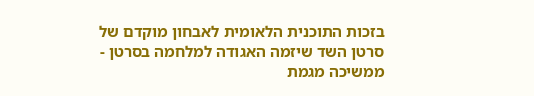בזכות התוכנית הלאומית לאבחון מוקדם של סרטן השד שיזמה האגודה למלחמה בסרטן - ממשיכה מגמת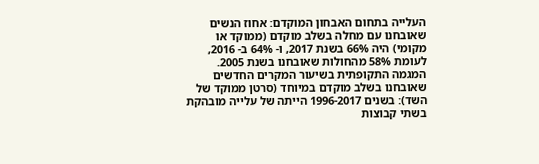העלייה בתחום האבחון המוקדם: אחוז הנשים שאובחנו עם מחלה בשלב מוקדם (ממוקד או מקומי) היה 66% בשנת 2017, ו- 64% ב- 2016, לעומת 58% מהחולות שאובחנו בשנת 2005. המגמה התקופתית בשיעור המקרים החדשים שאובחנו בשלב מוקדם במיוחד (סרטן ממוקד של השד): בשנים 1996-2017 הייתה של עלייה מובהקת בשתי קבוצות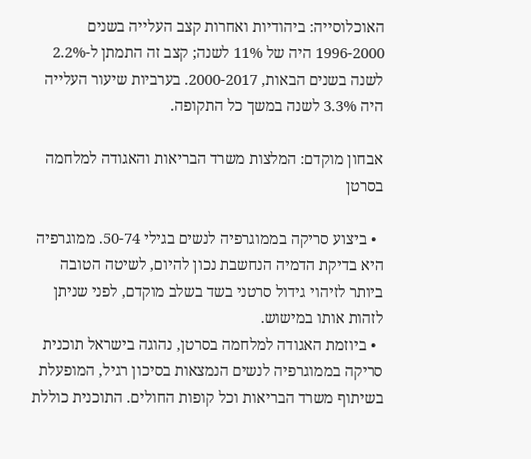האוכלוסייה: ביהודיות ואחרות קצב העלייה בשנים 1996-2000 היה של 11% לשנה; קצב זה התמתן ל-2.2% לשנה בשנים הבאות, 2000-2017. בערביות שיעור העלייה היה 3.3% לשנה במשך כל התקופה.

אבחון מוקדם: המלצות משרד הבריאות והאגודה למלחמה בסרטן

  • ביצוע סריקה בממוגרפיה לנשים בגילי 50-74. ממוגרפיה היא בדיקת הדמיה הנחשבת נכון להיום, לשיטה הטובה ביותר לזיהוי גידול סרטני בשד בשלב מוקדם, לפני שניתן לזהות אותו במישוש.
  • ביוזמת האגודה למלחמה בסרטן, נהוגה בישראל תוכנית סריקה בממוגרפיה לנשים הנמצאות בסיכון רגיל, המופעלת בשיתוף משרד הבריאות וכל קופות החולים. התוכנית כוללת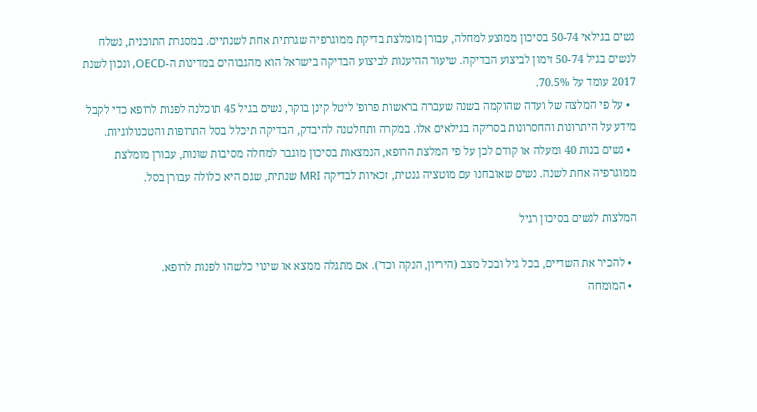נשים בגילאי 50-74 בסיכון ממוצע למחלה, עבורן מומלצת בדיקת ממוגרפיה שגרתית אחת לשנתיים. במסגרת התוכנית, נשלח לנשים בגיל 50-74 זימון לביצוע הבדיקה. שיעור ההיענות לביצוע הבדיקה בישראל הוא מהגבוהים במדינות ה-OECD, ונכון לשנת 2017 עומד על 70.5%.
  • על פי המלצה של ועדה שהוקמה בשנה שעברה בראשות פרופ' ליטל קינן בוקר, נשים בגיל 45 תוכלנה לפנות לרופא כדי לקבל מידע על היתרונות והחסרונות בסריקה בגילאים אלו. במקרה ותחלטנה להיבדק, הבדיקה תיכלל בסל התרופות והטכנולוגיות.
  • נשים בנות 40 ומעלה או קודם לכן על פי המלצת הרופא, הנמצאות בסיכון מוגבר למחלה מסיבות שונות, עבורן מומלצת ממוגרפיה אחת לשנה. נשים שאובחנו עם מוטציה גנטית, זכאיות לבדיקה MRI שנתית, שגם היא כלולה עבורן בסל.

המלצות לנשים בסיכון רגיל

  • להכיר את השדיים, בכל גיל ובכל מצב (היריון, הנקה וכד'). אם מתגלה ממצא או שינוי כלשהו לפנות לרופא.
  • המומחה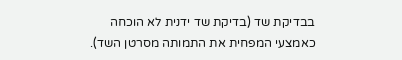בבדיקת שד (בדיקת שד ידנית לא הוכחה כאמצעי המפחית את התמותה מסרטן השד).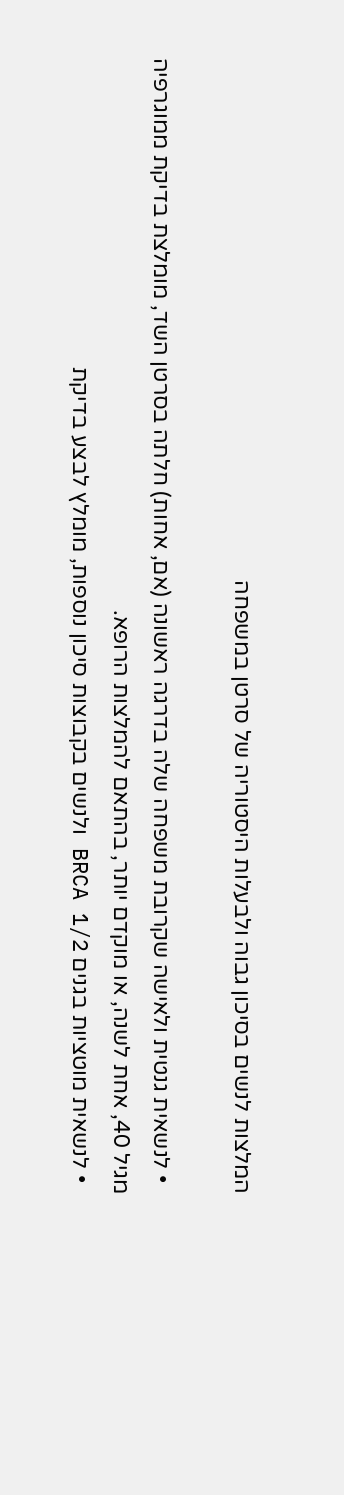המלצות לנשים בסיכון גבוה ולבעלות היסטוריה של סרטן במשפחה

  • לנשאית גנטית ולאישה שקרובת משפחה שלה בדרגה ראשונה (אם, אחות) חלתה בסרטן השד, מומלצת בדיקת ממוגרפיה מגיל 40, אחת לשנה, או מוקדם יותר, בהתאם להמלצות הרופא.
  • לנשאית מוטציות בגנים BRCA 1/2 ולנשים בקבוצות סיכון נוספות, מומלץ לבצע בדיקת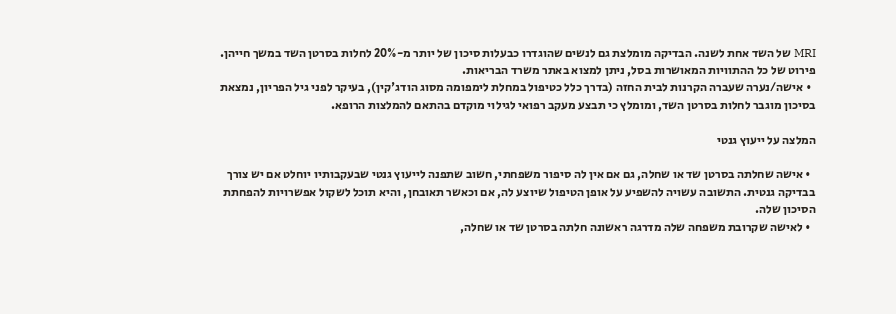MRI של השד אחת לשנה. הבדיקה מומלצת גם לנשים שהוגדרו כבעלות סיכון של יותר מ-20% לחלות בסרטן השד במשך חייהן. פירוט של כל ההתוויות המאושרות בסל, ניתן למצוא באתר משרד הבריאות.
  • אישה/נערה שעברה הקרנות לבית החזה (בדרך כלל כטיפול במחלת לימפומה מסוג הודג'קין), בעיקר לפני גיל הפריון, נמצאת בסיכון מוגבר לחלות בסרטן השד, ומומלץ כי תבצע מעקב רפואי לגילוי מוקדם בהתאם להמלצות הרופא.

המלצה על ייעוץ גנטי

  • אישה שחלתה בסרטן שד או שחלה, גם אם אין לה סיפור משפחתי, חשוב שתפנה לייעוץ גנטי שבעקבותיו יוחלט אם יש צורך בבדיקה גנטית. התשובה עשויה להשפיע על אופן הטיפול שיוצע לה, אם וכאשר תאובחן, והיא תוכל לשקול אפשרויות להפחתת הסיכון שלה.
  • לאישה שקרובת משפחה שלה מדרגה ראשונה חלתה בסרטן שד או שחלה,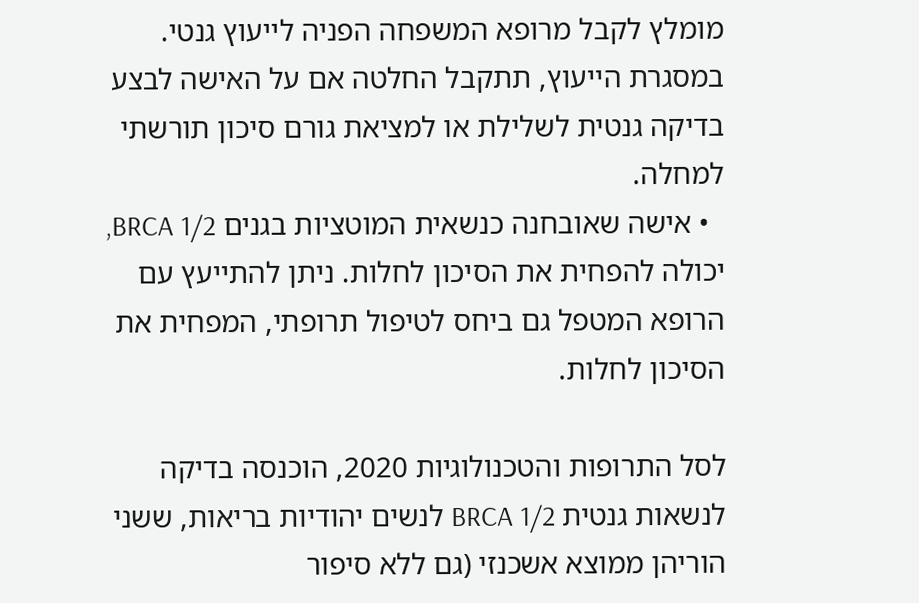מומלץ לקבל מרופא המשפחה הפניה לייעוץ גנטי. במסגרת הייעוץ, תתקבל החלטה אם על האישה לבצע בדיקה גנטית לשלילת או למציאת גורם סיכון תורשתי למחלה.
  • אישה שאובחנה כנשאית המוטציות בגנים BRCA 1/2, יכולה להפחית את הסיכון לחלות. ניתן להתייעץ עם הרופא המטפל גם ביחס לטיפול תרופתי, המפחית את הסיכון לחלות.

לסל התרופות והטכנולוגיות 2020, הוכנסה בדיקה לנשאות גנטית BRCA 1/2 לנשים יהודיות בריאות, ששני הוריהן ממוצא אשכנזי (גם ללא סיפור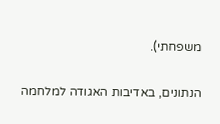משפחתי).

הנתונים, באדיבות האגודה למלחמה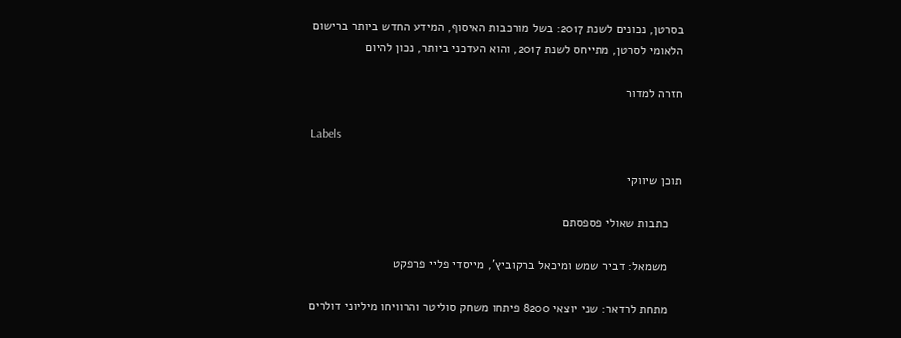בסרטן, נכונים לשנת 2017: בשל מורכבות האיסוף, המידע החדש ביותר ברישום הלאומי לסרטן, מתייחס לשנת 2017, והוא העדכני ביותר, נכון להיום

חזרה למדור

Labels

תוכן שיווקי

    כתבות שאולי פספסתם

    משמאל: דביר שמש ומיכאל ברקוביץ', מייסדי פליי פרפקט

    מתחת לרדאר: שני יוצאי 8200 פיתחו משחק סוליטר והרוויחו מיליוני דולרים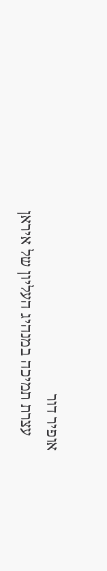אופיר דור
    עצרת תמיכה במנהיג העליון של איראן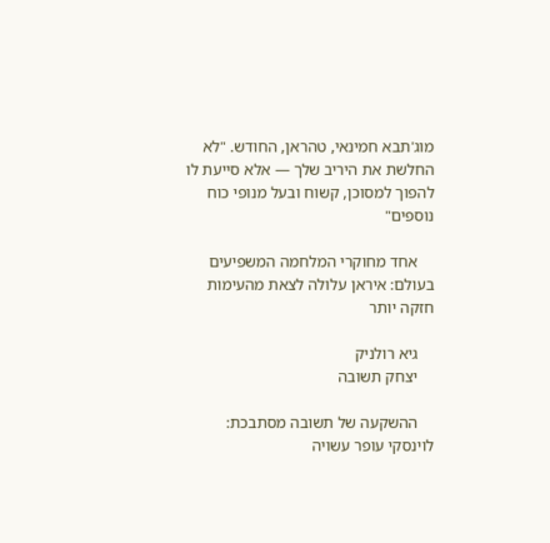מוג'תבא חמינאי, טהראן, החודש. "לא החלשת את היריב שלך — אלא סייעת לו להפוך למסוכן, קשוח ובעל מנופי כוח נוספים"

    אחד מחוקרי המלחמה המשפיעים בעולם: איראן עלולה לצאת מהעימות חזקה יותר

    גיא רולניק
    יצחק תשובה

    ההשקעה של תשובה מסתבכת: לוינסקי עופר עשויה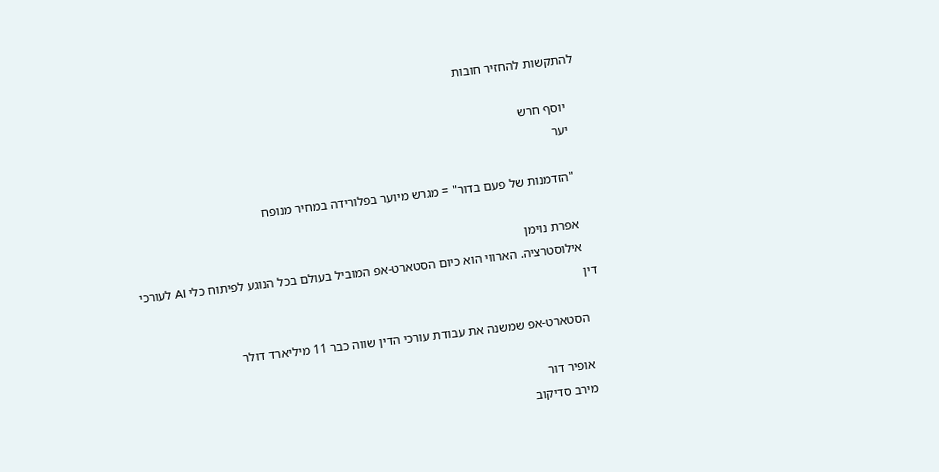להתקשות להחזיר חובות

    יוסף חרש
    יער

    "הזדמנות של פעם בדור" = מגרש מיוער בפלורידה במחיר מנופח

    אפרת נוימן
    אילוסטרציה. הארווי הוא כיום הסטארט-אפ המוביל בעולם בכל הנוגע לפיתוח כלי AI לעורכי דין

    הסטארט-אפ שמשנה את עבודת עורכי הדין שווה כבר 11 מיליארד דולר

    אופיר דור
    מירב סדיקוב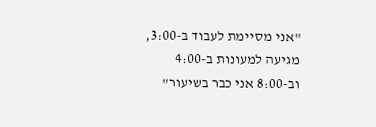"אני מסיימת לעבוד ב-3:00, מגיעה למעונות ב-4:00 וב-8:00 אני כבר בשיעור"